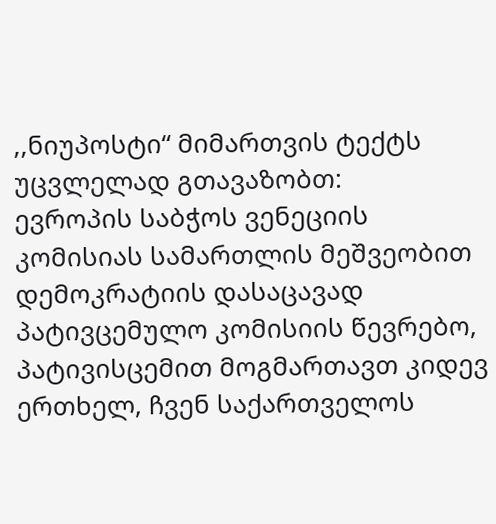,,ნიუპოსტი“ მიმართვის ტექტს უცვლელად გთავაზობთ:
ევროპის საბჭოს ვენეციის კომისიას სამართლის მეშვეობით დემოკრატიის დასაცავად
პატივცემულო კომისიის წევრებო,
პატივისცემით მოგმართავთ კიდევ ერთხელ, ჩვენ საქართველოს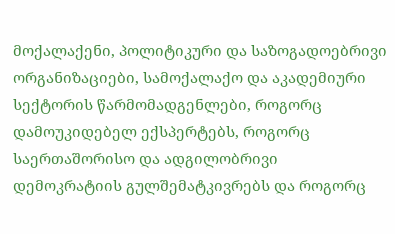მოქალაქენი, პოლიტიკური და საზოგადოებრივი ორგანიზაციები, სამოქალაქო და აკადემიური სექტორის წარმომადგენლები, როგორც დამოუკიდებელ ექსპერტებს, როგორც საერთაშორისო და ადგილობრივი დემოკრატიის გულშემატკივრებს და როგორც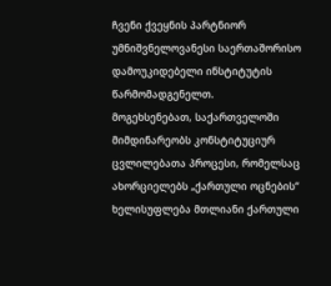ჩვენი ქვეყნის პარტნიორ უმნიშვნელოვანესი საერთაშორისო დამოუკიდებელი ინსტიტუტის წარმომადგენელთ.
მოგეხსენებათ, საქართველოში მიმდინარეობს კონსტიტუციურ ცვლილებათა პროცესი, რომელსაც ახორციელებს „ქართული ოცნების“ ხელისუფლება მთლიანი ქართული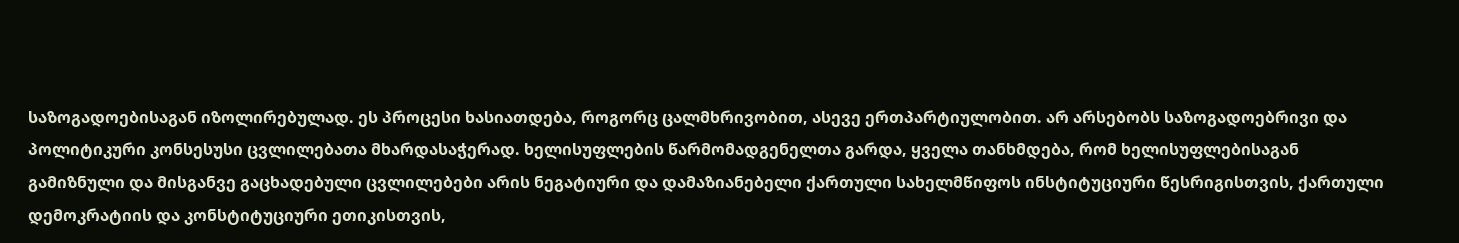საზოგადოებისაგან იზოლირებულად. ეს პროცესი ხასიათდება, როგორც ცალმხრივობით, ასევე ერთპარტიულობით. არ არსებობს საზოგადოებრივი და პოლიტიკური კონსესუსი ცვლილებათა მხარდასაჭერად. ხელისუფლების წარმომადგენელთა გარდა, ყველა თანხმდება, რომ ხელისუფლებისაგან გამიზნული და მისგანვე გაცხადებული ცვლილებები არის ნეგატიური და დამაზიანებელი ქართული სახელმწიფოს ინსტიტუციური წესრიგისთვის, ქართული დემოკრატიის და კონსტიტუციური ეთიკისთვის,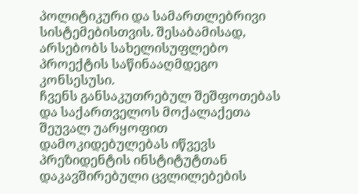პოლიტიკური და სამართლებრივი სისტემებისთვის. შესაბამისად, არსებობს სახელისუფლებო პროექტის საწინააღმდეგო კონსესუსი.
ჩვენს განსაკუთრებულ შეშფოთებას და საქართველოს მოქალაქეთა შეუვალ უარყოფით დამოკიდებულებას იწვევს პრეზიდენტის ინსტიტუტთან დაკავშირებული ცვლილებების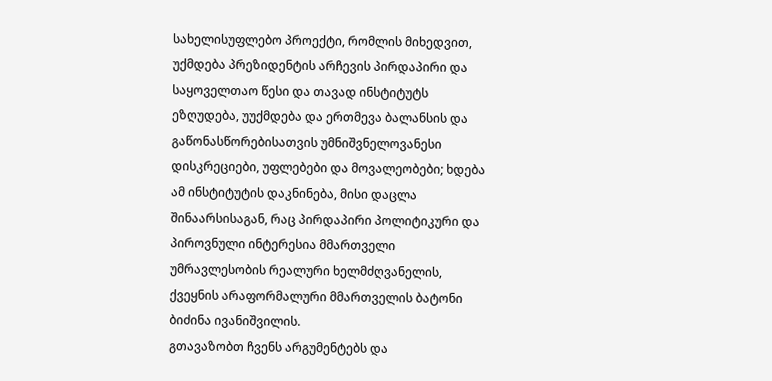სახელისუფლებო პროექტი, რომლის მიხედვით, უქმდება პრეზიდენტის არჩევის პირდაპირი და საყოველთაო წესი და თავად ინსტიტუტს ეზღუდება, უუქმდება და ერთმევა ბალანსის და გაწონასწორებისათვის უმნიშვნელოვანესი დისკრეციები, უფლებები და მოვალეობები; ხდება ამ ინსტიტუტის დაკნინება, მისი დაცლა შინაარსისაგან, რაც პირდაპირი პოლიტიკური და პიროვნული ინტერესია მმართველი უმრავლესობის რეალური ხელმძღვანელის, ქვეყნის არაფორმალური მმართველის ბატონი ბიძინა ივანიშვილის.
გთავაზობთ ჩვენს არგუმენტებს და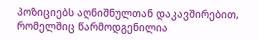პოზიციებს აღნიშნულთან დაკავშირებით, რომელშიც წარმოდგენილია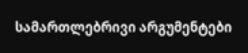სამართლებრივი არგუმენტები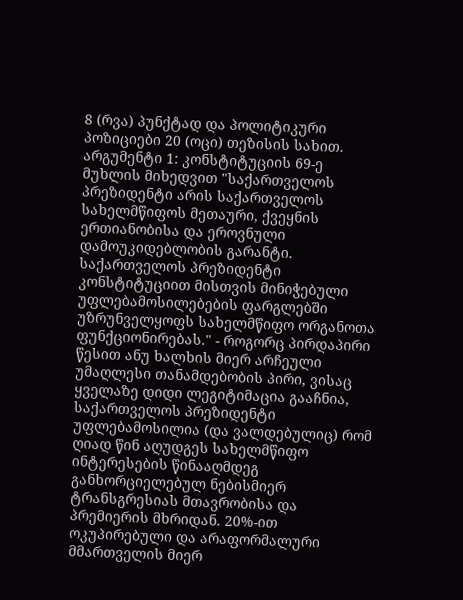8 (რვა) პუნქტად და პოლიტიკური პოზიციები 20 (ოცი) თეზისის სახით.
არგუმენტი 1: კონსტიტუციის 69-ე მუხლის მიხედვით "საქართველოს პრეზიდენტი არის საქართველოს სახელმწიფოს მეთაური, ქვეყნის ერთიანობისა და ეროვნული დამოუკიდებლობის გარანტი. საქართველოს პრეზიდენტი კონსტიტუციით მისთვის მინიჭებული უფლებამოსილებების ფარგლებში უზრუნველყოფს სახელმწიფო ორგანოთა ფუნქციონირებას." - როგორც პირდაპირი წესით ანუ ხალხის მიერ არჩეული უმაღლესი თანამდებობის პირი, ვისაც ყველაზე დიდი ლეგიტიმაცია გააჩნია, საქართველოს პრეზიდენტი უფლებამოსილია (და ვალდებულიც) რომ ღიად წინ აღუდგეს სახელმწიფო ინტერესების წინააღმდეგ განხორციელებულ ნებისმიერ ტრანსგრესიას მთავრობისა და პრემიერის მხრიდან. 20%-ით ოკუპირებული და არაფორმალური მმართველის მიერ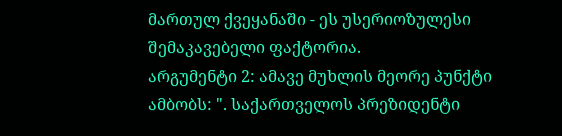მართულ ქვეყანაში - ეს უსერიოზულესი შემაკავებელი ფაქტორია.
არგუმენტი 2: ამავე მუხლის მეორე პუნქტი ამბობს: ". საქართველოს პრეზიდენტი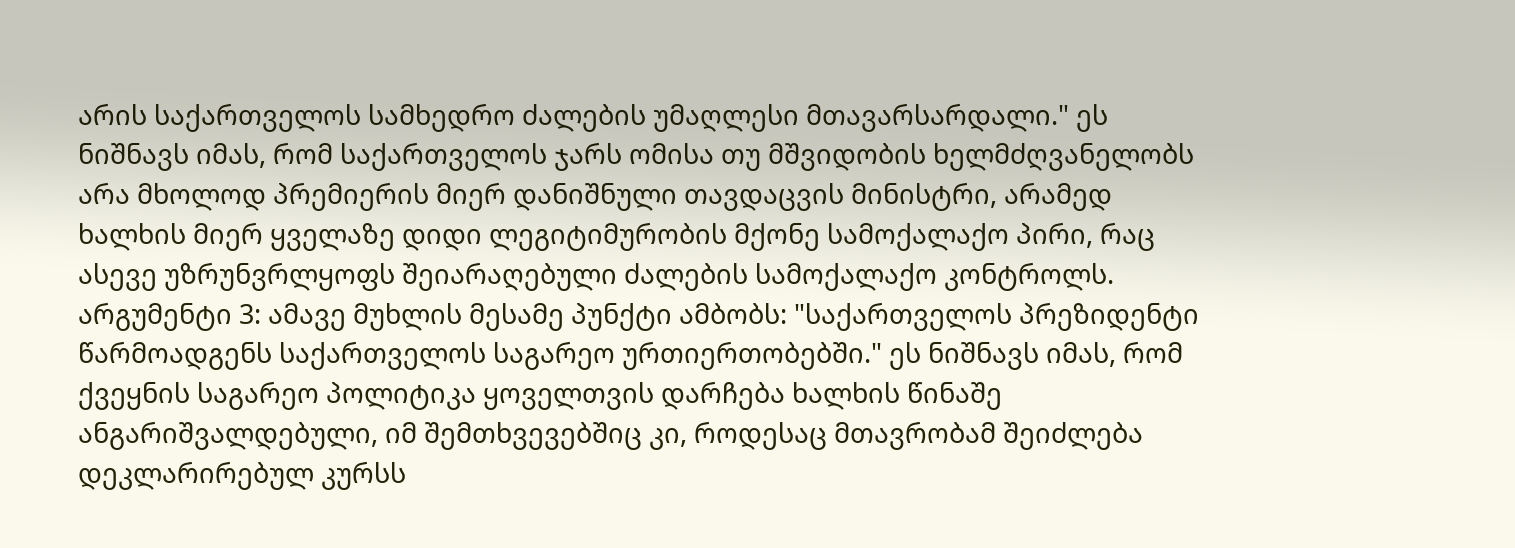არის საქართველოს სამხედრო ძალების უმაღლესი მთავარსარდალი." ეს ნიშნავს იმას, რომ საქართველოს ჯარს ომისა თუ მშვიდობის ხელმძღვანელობს არა მხოლოდ პრემიერის მიერ დანიშნული თავდაცვის მინისტრი, არამედ ხალხის მიერ ყველაზე დიდი ლეგიტიმურობის მქონე სამოქალაქო პირი, რაც ასევე უზრუნვრლყოფს შეიარაღებული ძალების სამოქალაქო კონტროლს.
არგუმენტი 3: ამავე მუხლის მესამე პუნქტი ამბობს: "საქართველოს პრეზიდენტი წარმოადგენს საქართველოს საგარეო ურთიერთობებში." ეს ნიშნავს იმას, რომ ქვეყნის საგარეო პოლიტიკა ყოველთვის დარჩება ხალხის წინაშე ანგარიშვალდებული, იმ შემთხვევებშიც კი, როდესაც მთავრობამ შეიძლება დეკლარირებულ კურსს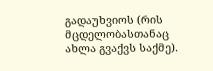გადაუხვიოს (რის მცდელობასთანაც ახლა გვაქვს საქმე).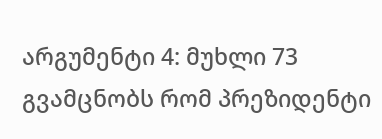არგუმენტი 4: მუხლი 73 გვამცნობს რომ პრეზიდენტი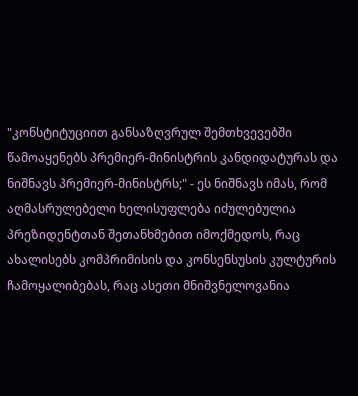"კონსტიტუციით განსაზღვრულ შემთხვევებში წამოაყენებს პრემიერ-მინისტრის კანდიდატურას და ნიშნავს პრემიერ-მინისტრს;" - ეს ნიშნავს იმას, რომ აღმასრულებელი ხელისუფლება იძულებულია პრეზიდენტთან შეთანხმებით იმოქმედოს, რაც ახალისებს კომპრიმისის და კონსენსუსის კულტურის ჩამოყალიბებას, რაც ასეთი მნიშვნელოვანია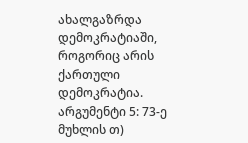ახალგაზრდა დემოკრატიაში, როგორიც არის ქართული დემოკრატია.
არგუმენტი 5: 73-ე მუხლის თ)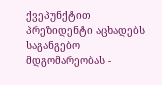ქვეპუნქტით პრეზიდენტი აცხადებს საგანგებო მდგომარეობას -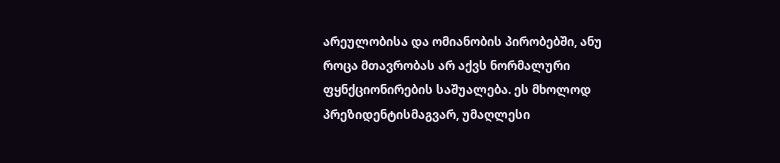არეულობისა და ომიანობის პირობებში, ანუ როცა მთავრობას არ აქვს ნორმალური ფყნქციონირების საშუალება. ეს მხოლოდ პრეზიდენტისმაგვარ, უმაღლესი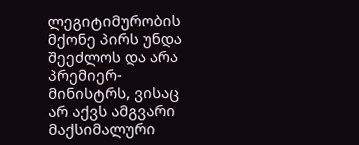ლეგიტიმურობის მქონე პირს უნდა შეეძლოს და არა პრემიერ-მინისტრს, ვისაც არ აქვს ამგვარი მაქსიმალური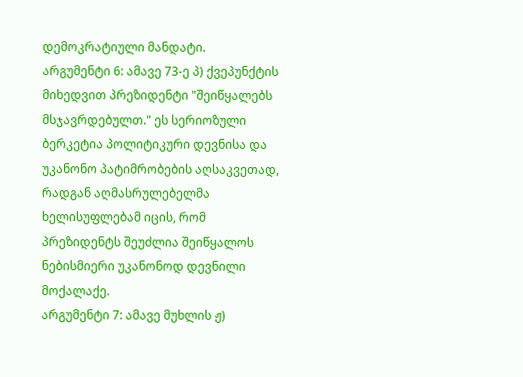დემოკრატიული მანდატი.
არგუმენტი 6: ამავე 73-ე პ) ქვეპუნქტის მიხედვით პრეზიდენტი "შეიწყალებს მსჯავრდებულთ." ეს სერიოზული ბერკეტია პოლიტიკური დევნისა და უკანონო პატიმრობების აღსაკვეთად, რადგან აღმასრულებელმა ხელისუფლებამ იცის, რომ პრეზიდენტს შეუძლია შეიწყალოს ნებისმიერი უკანონოდ დევნილი მოქალაქე.
არგუმენტი 7: ამავე მუხლის ჟ)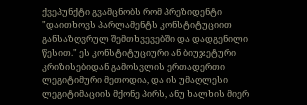ქვეპუნქტი გვამცნობს რომ პრეზიდენტი "დაითხოვს პარლამენტს კონსტიტუციით განსაზღვრულ შემთხვევებში და დადგენილი წესით." ეს კონსტიტუციური ან ბიუჯეტური კრიზისებიდან გამოსვლის ერთადერთი ლეგიტიმური მეთოდია, და ის უმაღლესი ლეგიტიმაციის მქონე პირს, ანუ ხალხის მიერ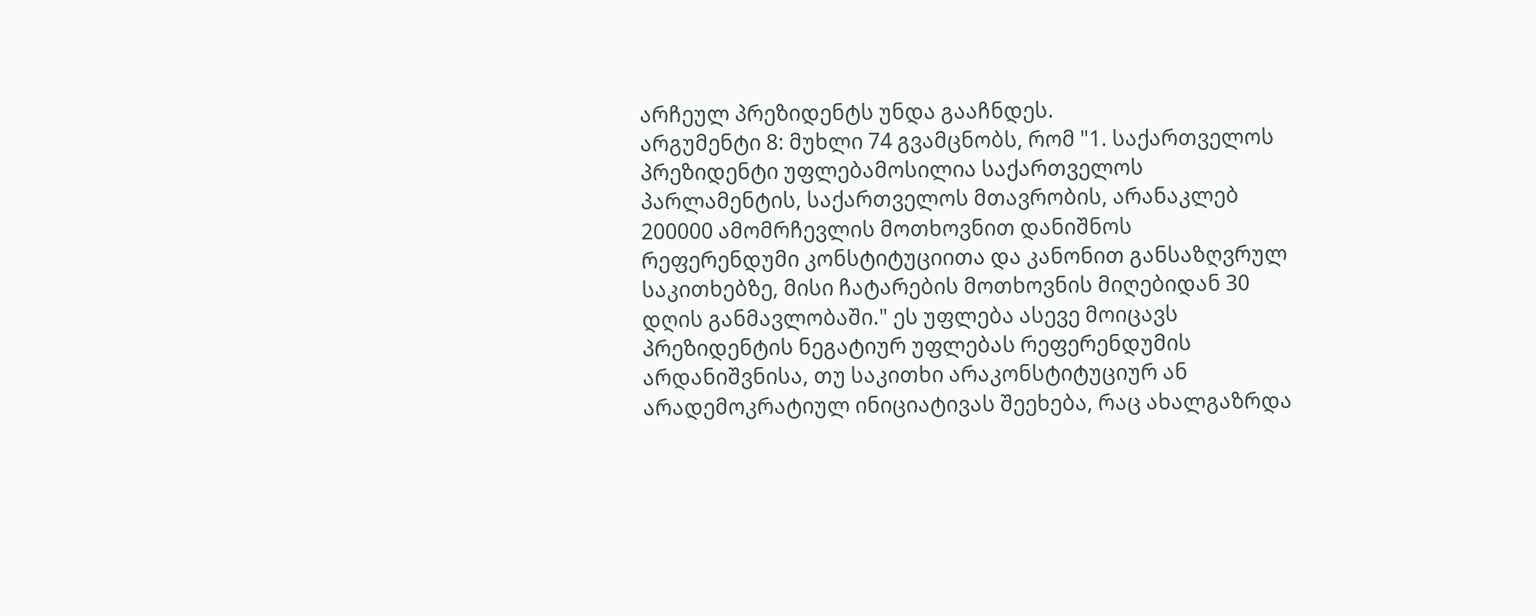არჩეულ პრეზიდენტს უნდა გააჩნდეს.
არგუმენტი 8: მუხლი 74 გვამცნობს, რომ "1. საქართველოს პრეზიდენტი უფლებამოსილია საქართველოს პარლამენტის, საქართველოს მთავრობის, არანაკლებ 200000 ამომრჩევლის მოთხოვნით დანიშნოს რეფერენდუმი კონსტიტუციითა და კანონით განსაზღვრულ საკითხებზე, მისი ჩატარების მოთხოვნის მიღებიდან 30 დღის განმავლობაში." ეს უფლება ასევე მოიცავს პრეზიდენტის ნეგატიურ უფლებას რეფერენდუმის არდანიშვნისა, თუ საკითხი არაკონსტიტუციურ ან არადემოკრატიულ ინიციატივას შეეხება, რაც ახალგაზრდა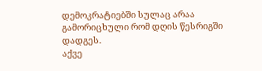დემოკრატიებში სულაც არაა გამორიცხული რომ დღის წესრიგში დადგეს.
აქვე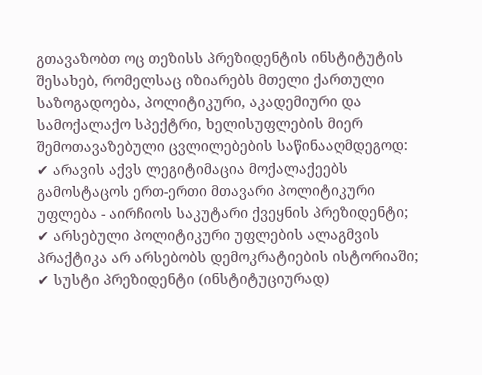გთავაზობთ ოც თეზისს პრეზიდენტის ინსტიტუტის შესახებ, რომელსაც იზიარებს მთელი ქართული საზოგადოება, პოლიტიკური, აკადემიური და სამოქალაქო სპექტრი, ხელისუფლების მიერ შემოთავაზებული ცვლილებების საწინააღმდეგოდ:
✔ არავის აქვს ლეგიტიმაცია მოქალაქეებს გამოსტაცოს ერთ-ერთი მთავარი პოლიტიკური უფლება - აირჩიოს საკუტარი ქვეყნის პრეზიდენტი;
✔ არსებული პოლიტიკური უფლების ალაგმვის პრაქტიკა არ არსებობს დემოკრატიების ისტორიაში;
✔ სუსტი პრეზიდენტი (ინსტიტუციურად)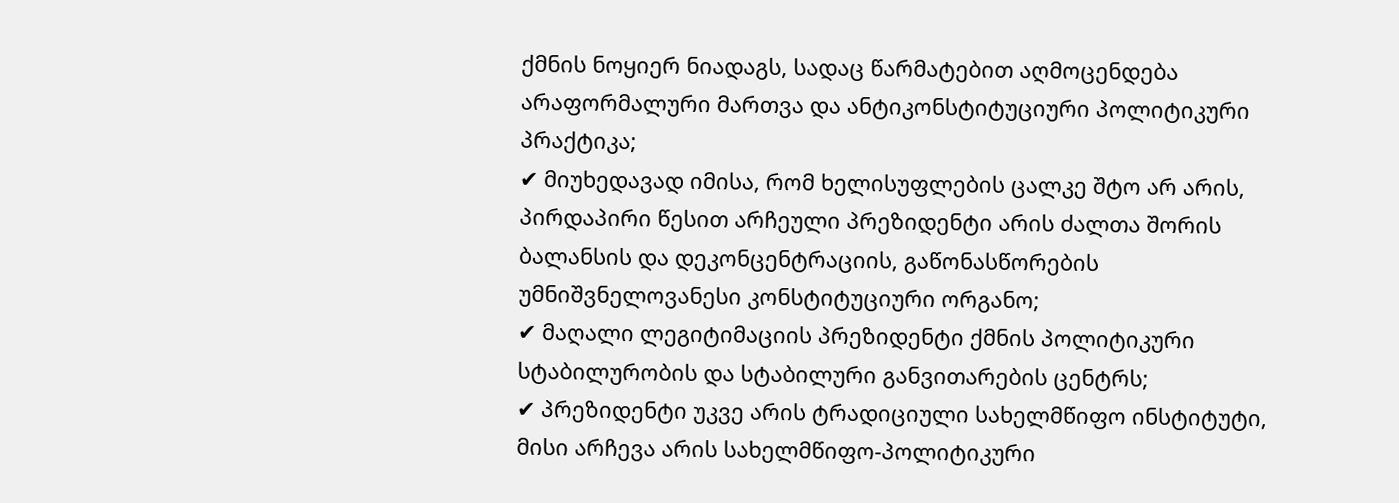ქმნის ნოყიერ ნიადაგს, სადაც წარმატებით აღმოცენდება არაფორმალური მართვა და ანტიკონსტიტუციური პოლიტიკური პრაქტიკა;
✔ მიუხედავად იმისა, რომ ხელისუფლების ცალკე შტო არ არის, პირდაპირი წესით არჩეული პრეზიდენტი არის ძალთა შორის ბალანსის და დეკონცენტრაციის, გაწონასწორების უმნიშვნელოვანესი კონსტიტუციური ორგანო;
✔ მაღალი ლეგიტიმაციის პრეზიდენტი ქმნის პოლიტიკური სტაბილურობის და სტაბილური განვითარების ცენტრს;
✔ პრეზიდენტი უკვე არის ტრადიციული სახელმწიფო ინსტიტუტი, მისი არჩევა არის სახელმწიფო-პოლიტიკური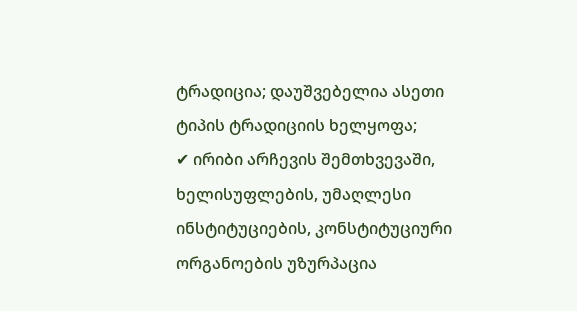ტრადიცია; დაუშვებელია ასეთი ტიპის ტრადიციის ხელყოფა;
✔ ირიბი არჩევის შემთხვევაში, ხელისუფლების, უმაღლესი ინსტიტუციების, კონსტიტუციური ორგანოების უზურპაცია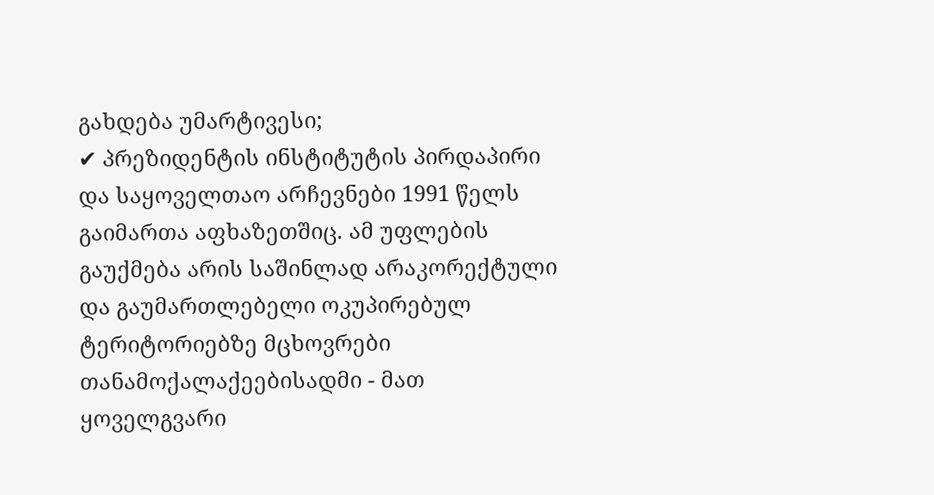გახდება უმარტივესი;
✔ პრეზიდენტის ინსტიტუტის პირდაპირი და საყოველთაო არჩევნები 1991 წელს გაიმართა აფხაზეთშიც. ამ უფლების გაუქმება არის საშინლად არაკორექტული და გაუმართლებელი ოკუპირებულ ტერიტორიებზე მცხოვრები თანამოქალაქეებისადმი - მათ ყოველგვარი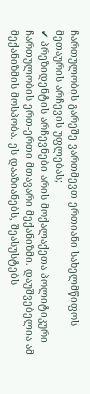ჩართულობის გარეშე ვართმევთ ერთიანი სახელმწიფოს მეთაურის არჩევის უფლებას;
✔ პრეზიდენტის არჩევნები არის მოქალაქეთა პოლიტიკური ჩართულობის ერთ-ერთი მთავარი მექანიზმი. დაუშვებელია ამ მექანიზმის მოსპობა. ეს დააზიანებს, შეასუსტებს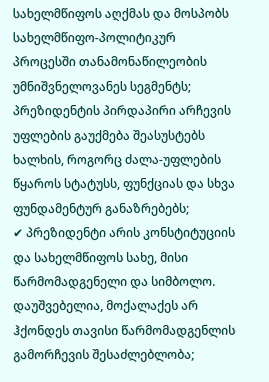სახელმწიფოს აღქმას და მოსპობს სახელმწიფო-პოლიტიკურ პროცესში თანამონაწილეობის უმნიშვნელოვანეს სეგმენტს; პრეზიდენტის პირდაპირი არჩევის უფლების გაუქმება შეასუსტებს ხალხის, როგორც ძალა-უფლების წყაროს სტატუსს, ფუნქციას და სხვა ფუნდამენტურ განაზრებებს;
✔ პრეზიდენტი არის კონსტიტუციის და სახელმწიფოს სახე, მისი წარმომადგენელი და სიმბოლო. დაუშვებელია, მოქალაქეს არ ჰქონდეს თავისი წარმომადგენლის გამორჩევის შესაძლებლობა;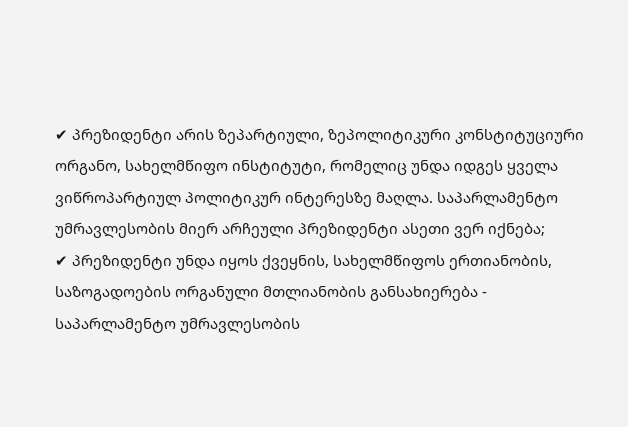✔ პრეზიდენტი არის ზეპარტიული, ზეპოლიტიკური კონსტიტუციური ორგანო, სახელმწიფო ინსტიტუტი, რომელიც უნდა იდგეს ყველა ვიწროპარტიულ პოლიტიკურ ინტერესზე მაღლა. საპარლამენტო უმრავლესობის მიერ არჩეული პრეზიდენტი ასეთი ვერ იქნება;
✔ პრეზიდენტი უნდა იყოს ქვეყნის, სახელმწიფოს ერთიანობის, საზოგადოების ორგანული მთლიანობის განსახიერება - საპარლამენტო უმრავლესობის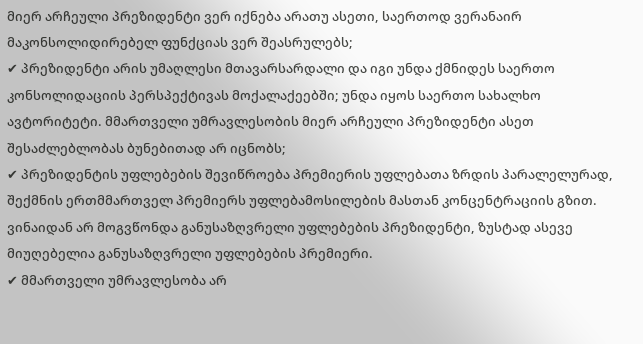მიერ არჩეული პრეზიდენტი ვერ იქნება არათუ ასეთი, საერთოდ ვერანაირ მაკონსოლიდირებელ ფუნქციას ვერ შეასრულებს;
✔ პრეზიდენტი არის უმაღლესი მთავარსარდალი და იგი უნდა ქმნიდეს საერთო კონსოლიდაციის პერსპექტივას მოქალაქეებში; უნდა იყოს საერთო სახალხო ავტორიტეტი. მმართველი უმრავლესობის მიერ არჩეული პრეზიდენტი ასეთ შესაძლებლობას ბუნებითად არ იცნობს;
✔ პრეზიდენტის უფლებების შევიწროება პრემიერის უფლებათა ზრდის პარალელურად, შექმნის ერთმმართველ პრემიერს უფლებამოსილების მასთან კონცენტრაციის გზით. ვინაიდან არ მოგვწონდა განუსაზღვრელი უფლებების პრეზიდენტი, ზუსტად ასევე მიუღებელია განუსაზღვრელი უფლებების პრემიერი.
✔ მმართველი უმრავლესობა არ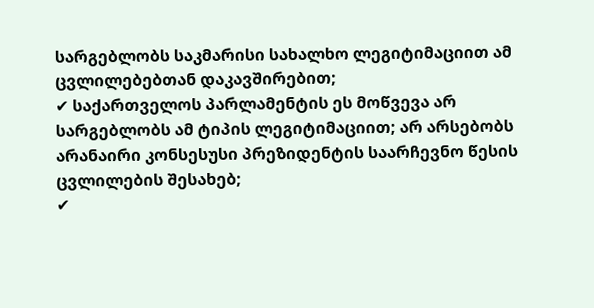სარგებლობს საკმარისი სახალხო ლეგიტიმაციით ამ ცვლილებებთან დაკავშირებით;
✔ საქართველოს პარლამენტის ეს მოწვევა არ სარგებლობს ამ ტიპის ლეგიტიმაციით; არ არსებობს არანაირი კონსესუსი პრეზიდენტის საარჩევნო წესის ცვლილების შესახებ;
✔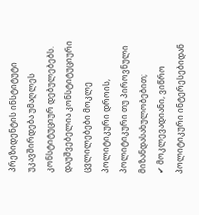პრეზიდენტის ინსტიტუტი უკავშირდება უმაღლეს კონსტიტუციურ დებულებებს. დაუშვებელია კონსტიტუციური ცვლილებები მოკლე პოლიტიკური დროის, პოლიტიკური თუ პიროვნული მიზანდასახულობებით;
✔ მოკლევადიანი, ვიწრო პოლიტიკური ინტერესებიდან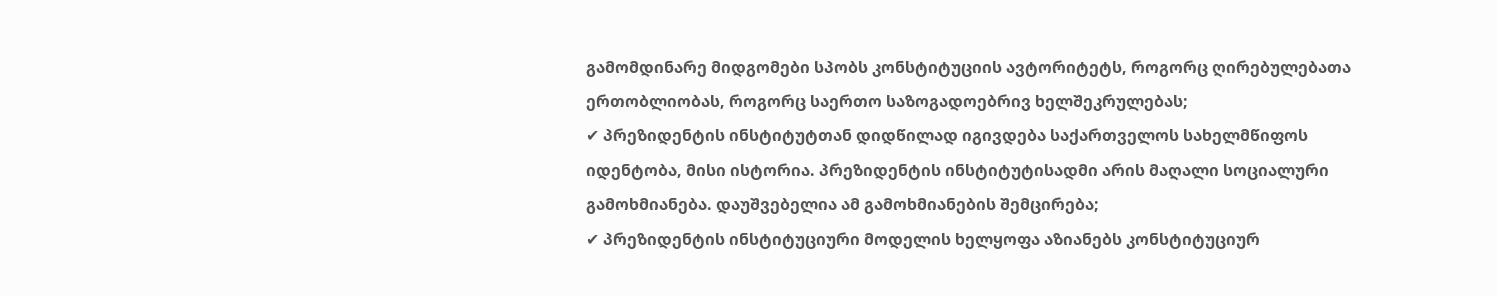გამომდინარე მიდგომები სპობს კონსტიტუციის ავტორიტეტს, როგორც ღირებულებათა ერთობლიობას, როგორც საერთო საზოგადოებრივ ხელშეკრულებას;
✔ პრეზიდენტის ინსტიტუტთან დიდწილად იგივდება საქართველოს სახელმწიფოს იდენტობა, მისი ისტორია. პრეზიდენტის ინსტიტუტისადმი არის მაღალი სოციალური გამოხმიანება. დაუშვებელია ამ გამოხმიანების შემცირება;
✔ პრეზიდენტის ინსტიტუციური მოდელის ხელყოფა აზიანებს კონსტიტუციურ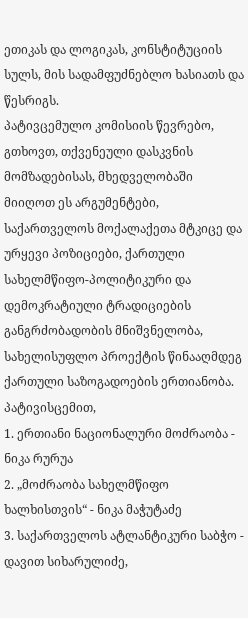ეთიკას და ლოგიკას, კონსტიტუციის სულს, მის სადამფუძნებლო ხასიათს და წესრიგს.
პატივცემულო კომისიის წევრებო, გთხოვთ, თქვენეული დასკვნის მომზადებისას, მხედველობაში მიიღოთ ეს არგუმენტები, საქართველოს მოქალაქეთა მტკიცე და ურყევი პოზიციები, ქართული სახელმწიფო-პოლიტიკური და დემოკრატიული ტრადიციების განგრძობადობის მნიშვნელობა, სახელისუფლო პროექტის წინააღმდეგ ქართული საზოგადოების ერთიანობა.
პატივისცემით,
1. ერთიანი ნაციონალური მოძრაობა - ნიკა რურუა
2. „მოძრაობა სახელმწიფო ხალხისთვის“ - ნიკა მაჭუტაძე
3. საქართველოს ატლანტიკური საბჭო - დავით სიხარულიძე,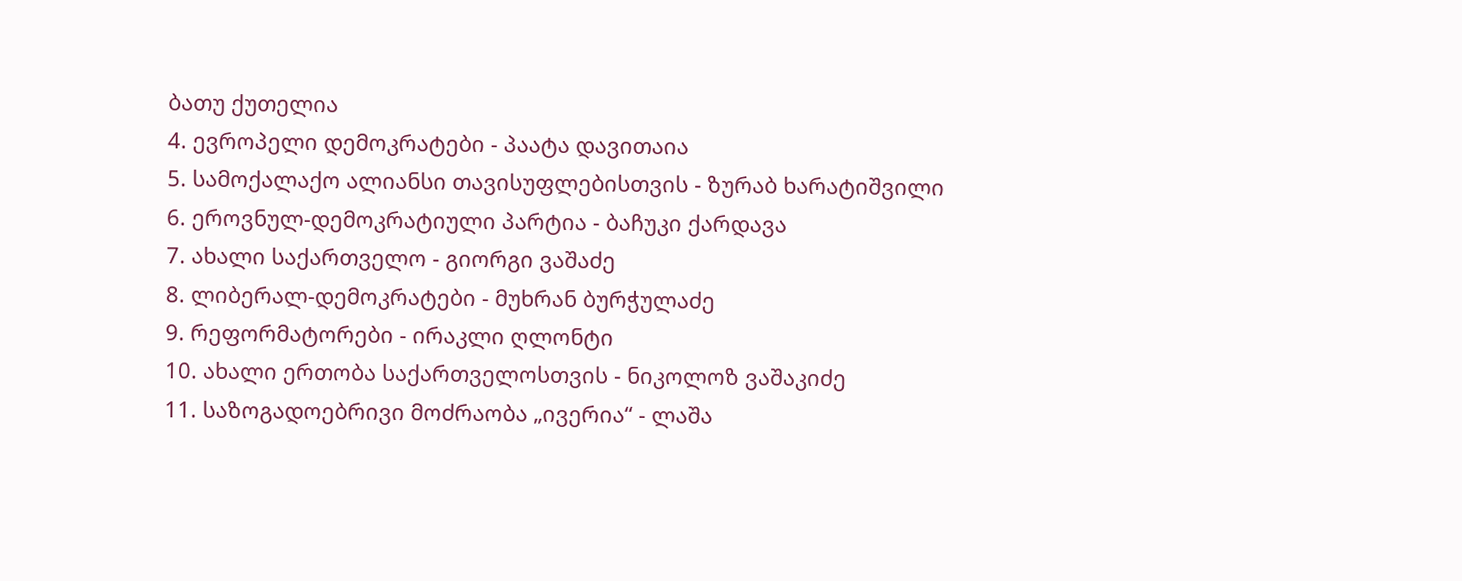ბათუ ქუთელია
4. ევროპელი დემოკრატები - პაატა დავითაია
5. სამოქალაქო ალიანსი თავისუფლებისთვის - ზურაბ ხარატიშვილი
6. ეროვნულ-დემოკრატიული პარტია - ბაჩუკი ქარდავა
7. ახალი საქართველო - გიორგი ვაშაძე
8. ლიბერალ-დემოკრატები - მუხრან ბურჭულაძე
9. რეფორმატორები - ირაკლი ღლონტი
10. ახალი ერთობა საქართველოსთვის - ნიკოლოზ ვაშაკიძე
11. საზოგადოებრივი მოძრაობა „ივერია“ - ლაშა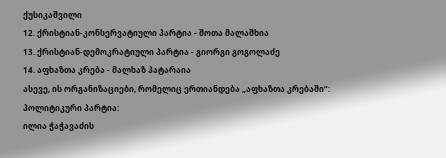ქუსიკაშვილი
12. ქრისტიან-კონსერვატიული პარტია - შოთა მალაშხია
13. ქრისტიან-დემოკრატიული პარტია - გიორგი გოგოლაძე
14. აფხაზთა კრება - მალხაზ პატარაია
ასევე, ის ორგანიზაციები, რომელიც ერთიანდება „აფხაზთა კრებაში“:
პოლიტიკური პარტია:
ილია ჭაჭავაძის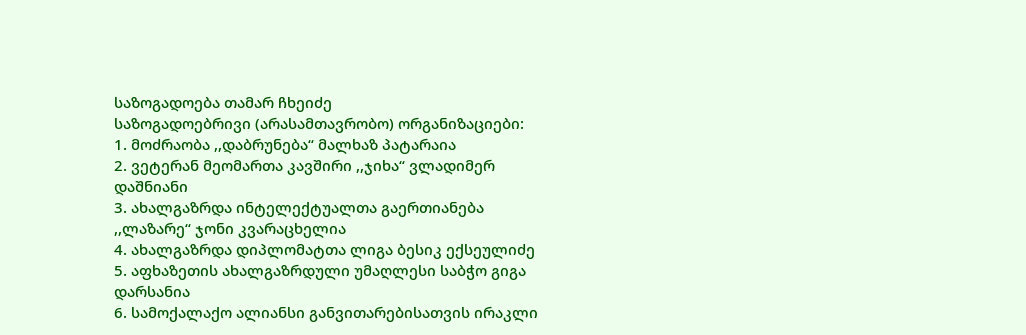საზოგადოება თამარ ჩხეიძე
საზოგადოებრივი (არასამთავრობო) ორგანიზაციები:
1. მოძრაობა ,,დაბრუნება“ მალხაზ პატარაია
2. ვეტერან მეომართა კავშირი ,,ჯიხა“ ვლადიმერ დაშნიანი
3. ახალგაზრდა ინტელექტუალთა გაერთიანება ,,ლაზარე“ ჯონი კვარაცხელია
4. ახალგაზრდა დიპლომატთა ლიგა ბესიკ ექსეულიძე
5. აფხაზეთის ახალგაზრდული უმაღლესი საბჭო გიგა დარსანია
6. სამოქალაქო ალიანსი განვითარებისათვის ირაკლი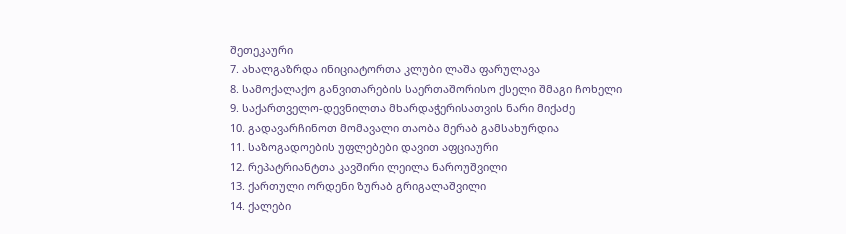შეთეკაური
7. ახალგაზრდა ინიციატორთა კლუბი ლაშა ფარულავა
8. სამოქალაქო განვითარების საერთაშორისო ქსელი შმაგი ჩოხელი
9. საქართველო-დევნილთა მხარდაჭერისათვის ნარი მიქაძე
10. გადავარჩინოთ მომავალი თაობა მერაბ გამსახურდია
11. საზოგადოების უფლებები დავით აფციაური
12. რეპატრიანტთა კავშირი ლეილა ნაროუშვილი
13. ქართული ორდენი ზურაბ გრიგალაშვილი
14. ქალები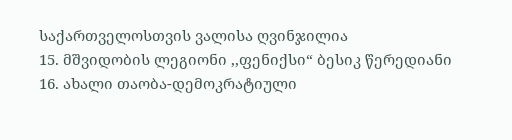საქართველოსთვის ვალისა ღვინჯილია
15. მშვიდობის ლეგიონი ,,ფენიქსი“ ბესიკ წერედიანი
16. ახალი თაობა-დემოკრატიული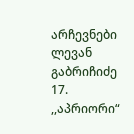არჩევნები ლევან გაბრიჩიძე
17. ,,აპრიორი“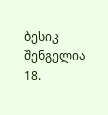ბესიკ შენგელია
18.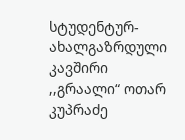სტუდენტურ-ახალგაზრდული კავშირი ,,გრაალი“ ოთარ კუპრაძე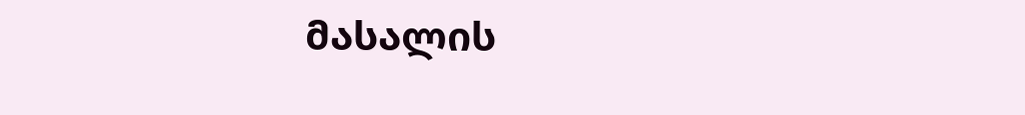მასალის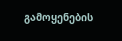გამოყენების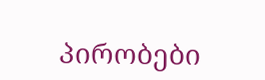პირობები